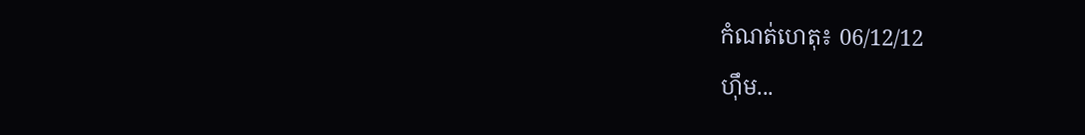កំណត់ហេតុ៖ 06/12/12
ហ៊ឹម...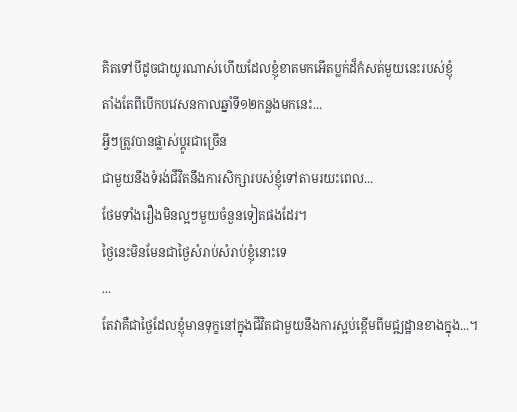គិតទៅបីដូចជាយូរណាស់ហើយដែលខ្ញុំខាតមកអើតប្លក់ដ៏កំសត់មួយនេះរបស់ខ្ញុំ
តាំងតែពីបើកបវេសនកាលឆ្នាំទី១២កន្លងមកនេះ...
អ្វីៗត្រូវបានផ្លាស់ប្តូរជាច្រើន
ជាមួយនឹងទំរង់ជីវិតនឹងការសិក្សារបស់ខ្ញុំទៅតាមរយះពេល...
ថែមទាំងរឿងមិនល្អៗមួយចំនួនទៀតផងដែរ។
ថ្ងៃនេះមិនមែនជាថ្ងៃសំរាប់សំរាប់ខ្ញុំនោះទេ
...
តែវាគឺជាថ្ងៃដែលខ្ញុំមានទុក្ខនៅក្នុងជីវិតជាមួយនឹងការស្អប់ខ្ពើមពីមជ្ឍដ្ឋានខាងក្នុង...។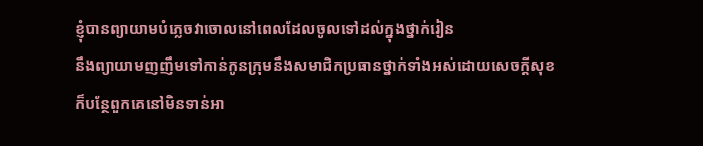ខ្ញុំបានព្យាយាមបំភ្លេចវាចោលនៅពេលដែលចូលទៅដល់ក្នុងថ្នាក់រៀន
នឹងព្យាយាមញញឹមទៅកាន់កូនក្រុមនឹងសមាជិកប្រធានថ្នាក់ទាំងអស់ដោយសេចក្តីសុខ
ក៏បន្ថែពួកគេនៅមិនទាន់អា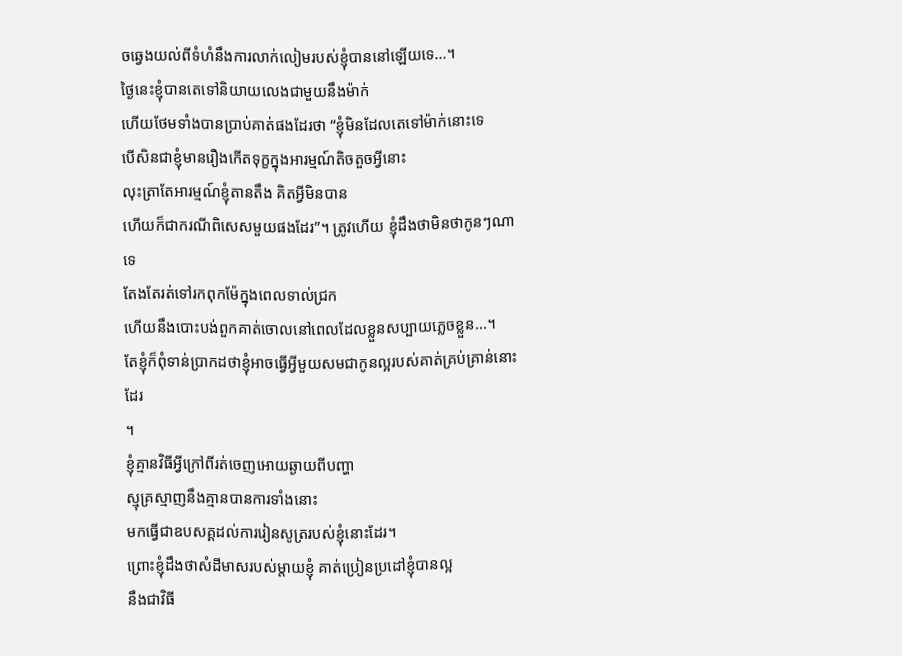ចឆ្វេងយល់ពីទំហំនឹងការលាក់លៀមរបស់ខ្ញុំបាននៅឡើយទេ...។
ថ្ងៃនេះខ្ញុំបានតេទៅនិយាយលេងជាមួយនឹងម៉ាក់
ហើយថែមទាំងបានប្រាប់គាត់ផងដែរថា “ខ្ញុំមិនដែលតេទៅម៉ាក់នោះទេ
បើសិនជាខ្ញុំមានរឿងកើតទុក្ខក្នុងអារម្មណ៍តិចតួចអ្វីនោះ
លុះត្រាតែអារម្មណ៍ខ្ញុំតានតឹង គិតអ្វីមិនបាន
ហើយក៏ជាករណីពិសេសមួយផងដែរ”។ ត្រូវហើយ ខ្ញុំដឹងថាមិនថាកូនៗណាទេ
តែងតែរត់ទៅរកពុកម៉ែក្នុងពេលទាល់ជ្រក
ហើយនឹងបោះបង់ពួកគាត់ចោលនៅពេលដែលខ្លួនសប្បាយភ្លេចខ្លួន...។
តែខ្ញុំក៏ពុំទាន់ប្រាកដថាខ្ញុំអាចធ្វើអ្វីមួយសមជាកូនល្អរបស់គាត់គ្រប់គ្រាន់នោះដែរ
។
ខ្ញុំគ្មានវិធីអ្វីក្រៅពីរត់ចេញអោយឆ្ងាយពីបញ្ហា
ស្មុគ្រស្មាញនឹងគ្មានបានការទាំងនោះ
មកធ្វើជាឧបសគ្គដល់ការរៀនសូត្ររបស់ខ្ញុំនោះដែរ។
ព្រោះខ្ញុំដឹងថាសំដីមាសរបស់ម្តាយខ្ញុំ គាត់ប្រៀនប្រដៅខ្ញុំបានល្អ
នឹងជាវិធី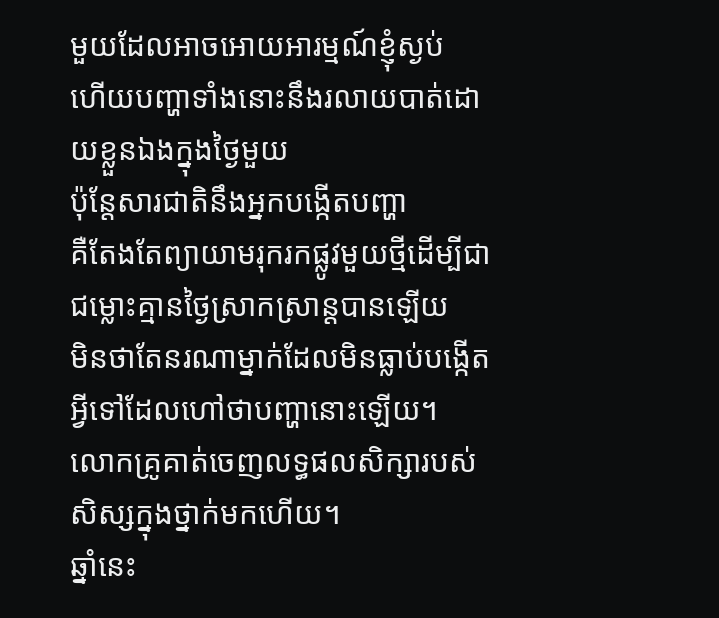មួយដែលអាចអោយអារម្មណ៍ខ្ញុំស្ងប់
ហើយបញ្ហាទាំងនោះនឹងរលាយបាត់ដោយខ្លួនឯងក្នុងថ្ងៃមួយ
ប៉ុន្តែសារជាតិនឹងអ្នកបង្កើតបញ្ហា
គឺតែងតែព្យាយាមរុករកផ្លូវមួយថ្មីដើម្បីជាជម្លោះគ្មានថ្ងៃស្រាកស្រាន្តបានឡើយ
មិនថាតែនរណាម្នាក់ដែលមិនធ្លាប់បង្កើតអ្វីទៅដែលហៅថាបញ្ហានោះឡើយ។
លោកគ្រូគាត់ចេញលទ្ធផលសិក្សារបស់សិស្សក្នុងថ្នាក់មកហើយ។
ឆ្នាំនេះ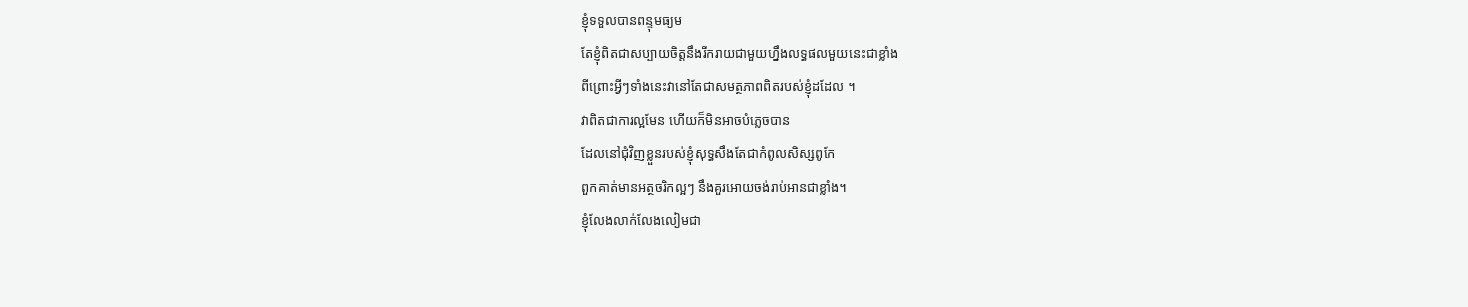ខ្ញុំទទួលបានពន្ទុមធ្យម
តែខ្ញុំពិតជាសប្បាយចិត្តនឹងរីករាយជាមួយហ្នឹងលទ្ធផលមួយនេះជាខ្លាំង
ពីព្រោះអ្វីៗទាំងនេះវានៅតែជាសមត្ថភាពពិតរបស់ខ្ញុំដដែល ។
វាពិតជាការល្អមែន ហើយក៏មិនអាចបំភ្លេចបាន
ដែលនៅជុំវិញខ្លួនរបស់ខ្ញុំសុទ្ធសឹងតែជាកំពូលសិស្សពូកែ
ពួកគាត់មានអត្ថចរិកល្អៗ នឹងគួរអោយចង់រាប់អានជាខ្លាំង។
ខ្ញុំលែងលាក់លែងលៀមជា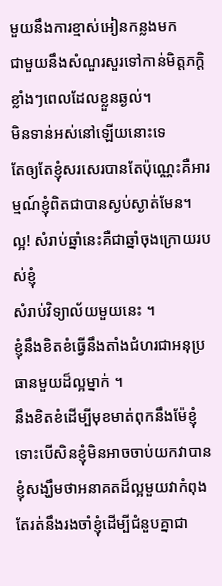មួយនឹងការខ្មាស់អៀនកន្លងមក
ជាមួយនឹងសំណួរសួរទៅកាន់មិត្តភក្តិខ្លាំងៗពេលដែលខ្លួនឆ្ងល់។
មិនទាន់អស់នៅឡើយនោះទេ
តែឲ្យតែខ្ញុំសរសេរបានតែប៉ុណ្ណេះគឺអារម្មណ៍ខ្ញុំពិតជាបានស្ងប់ស្ងាត់មែន។
ល្អ! សំរាប់ឆ្នាំនេះគឺជាឆ្នាំចុងក្រោយរបស់ខ្ញុំ
សំរាប់វិទ្យាល័យមួយនេះ ។
ខ្ញុំនឹងខិតខំធ្វើនឹងតាំងជំហរជាអនុប្រធានមួយដ៏ល្អម្នាក់ ។
នឹងខិតខំដើម្បីមុខមាត់ពុកនឹងម៉ែខ្ញុំ ទោះបើសិនខ្ញុំមិនអាចចាប់យកវាបាន
ខ្ញុំសង្ឃឹមថាអនាគតដ៏ល្អមួយវាកំពុងតែរត់នឹងរងចាំខ្ញុំដើម្បីជំនួបគ្នាជា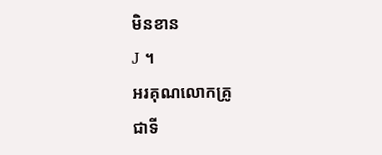មិនខាន
J ។
អរគុណលោកគ្រូ
ជាទី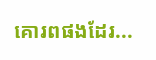គោរពផងដែរ...